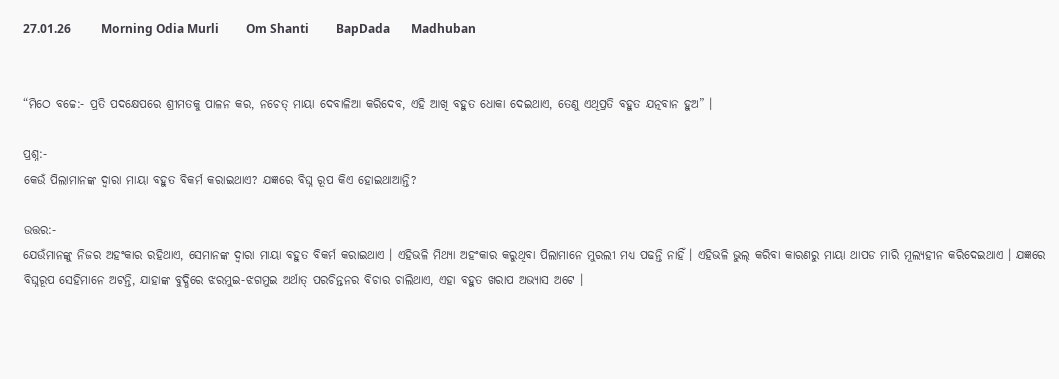27.01.26          Morning Odia Murli         Om Shanti         BapDada       Madhuban


“ମିଠେ ବଚ୍ଚେ:- ପ୍ରତି ପଦକ୍ଷେପରେ ଶ୍ରୀମତକୁ ପାଳନ କର, ନଚେତ୍ ମାୟା ଦେବାଳିଆ କରିଦେବ, ଏହି ଆଖି ବହୁତ ଧୋକା ଦେଇଥାଏ, ତେଣୁ ଏଥିପ୍ରତି ବହୁତ ଯତ୍ନବାନ ହୁଅ” ।

ପ୍ରଶ୍ନ:-
କେଉଁ ପିଲାମାନଙ୍କ ଦ୍ୱାରା ମାୟା ବହୁତ ବିକର୍ମ କରାଇଥାଏ? ଯଜ୍ଞରେ ବିଘ୍ନ ରୂପ କିଏ ହୋଇଥାଆନ୍ତି?

ଉତ୍ତର:-
ଯେଉଁମାନଙ୍କୁ ନିଜର ଅହଂକାର ରହିଥାଏ, ସେମାନଙ୍କ ଦ୍ୱାରା ମାୟା ବହୁତ ବିକର୍ମ କରାଇଥାଏ । ଏହିଭଳି ମିଥ୍ୟା ଅହଂକାର କରୁଥିବା ପିଲାମାନେ ମୁରଲୀ ମଧ୍ୟ ପଢନ୍ତି ନାହିଁ । ଏହିଭଳି ଭୁଲ୍ କରିବା କାରଣରୁ ମାୟା ଥାପଡ ମାରି ମୂଲ୍ୟହୀନ କରିଦେଇଥାଏ । ଯଜ୍ଞରେ ବିଘ୍ନରୂପ ସେହିମାନେ ଅଟନ୍ତି, ଯାହାଙ୍କ ବୁଦ୍ଧିରେ ଝରମୁଇ-ଝଗମୁଇ ଅର୍ଥାତ୍ ପରଚିନ୍ତନର ବିଚାର ଚାଲିଥାଏ, ଏହା ବହୁତ ଖରାପ ଅଭ୍ୟାସ ଅଟେ ।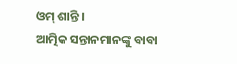ଓମ୍ ଶାନ୍ତି ।
ଆତ୍ମିକ ସନ୍ତାନମାନଙ୍କୁ ବାବା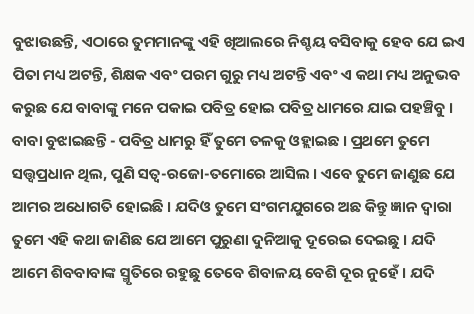ବୁଝାଉଛନ୍ତି, ଏଠାରେ ତୁମମାନଙ୍କୁ ଏହି ଖିଆଲରେ ନିଶ୍ଚୟ ବସିବାକୁ ହେବ ଯେ ଇଏ ପିତା ମଧ୍ୟ ଅଟନ୍ତି, ଶିକ୍ଷକ ଏବଂ ପରମ ଗୁରୁ ମଧ୍ୟ ଅଟନ୍ତି ଏବଂ ଏ କଥା ମଧ୍ୟ ଅନୁଭବ କରୁଛ ଯେ ବାବାଙ୍କୁ ମନେ ପକାଇ ପବିତ୍ର ହୋଇ ପବିତ୍ର ଧାମରେ ଯାଇ ପହଞ୍ଚିବୁ । ବାବା ବୁଝାଇଛନ୍ତି - ପବିତ୍ର ଧାମରୁ ହିଁ ତୁମେ ତଳକୁ ଓହ୍ଲାଇଛ । ପ୍ରଥମେ ତୁମେ ସତ୍ତ୍ୱପ୍ରଧାନ ଥିଲ, ପୁଣି ସତ୍ୱ-ରଜୋ-ତମୋରେ ଆସିଲ । ଏବେ ତୁମେ ଜାଣୁଛ ଯେ ଆମର ଅଧୋଗତି ହୋଇଛି । ଯଦିଓ ତୁମେ ସଂଗମଯୁଗରେ ଅଛ କିନ୍ତୁ ଜ୍ଞାନ ଦ୍ୱାରା ତୁମେ ଏହି କଥା ଜାଣିଛ ଯେ ଆମେ ପୁରୁଣା ଦୁନିଆକୁ ଦୂରେଇ ଦେଇଛୁ । ଯଦି ଆମେ ଶିବବାବାଙ୍କ ସ୍ମୃତିରେ ରହୁଛୁ ତେବେ ଶିବାଳୟ ବେଶି ଦୂର ନୁହେଁ । ଯଦି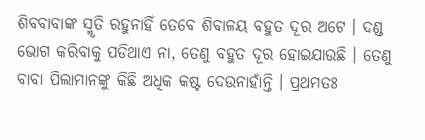ଶିବବାବାଙ୍କ ସ୍ମୃତି ରହୁନାହିଁ ତେବେ ଶିବାଳୟ ବହୁତ ଦୂର ଅଟେ । ଦଣ୍ଡ ଭୋଗ କରିବାକୁ ପଡିଥାଏ ନା, ତେଣୁ ବହୁତ ଦୂର ହୋଇଯାଉଛି । ତେଣୁ ବାବା ପିଲାମାନଙ୍କୁ କିଛି ଅଧିକ କଷ୍ଟ ଦେଉନାହାଁନ୍ତି । ପ୍ରଥମତଃ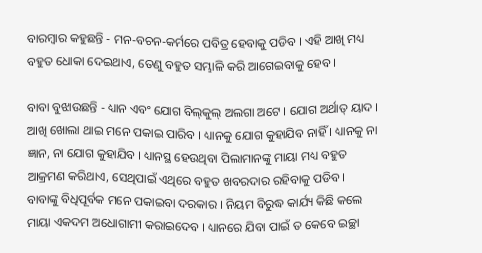ବାରମ୍ବାର କହୁଛନ୍ତି - ମନ-ବଚନ-କର୍ମରେ ପବିତ୍ର ହେବାକୁ ପଡିବ । ଏହି ଆଖି ମଧ୍ୟ ବହୁତ ଧୋକା ଦେଇଥାଏ, ତେଣୁ ବହୁତ ସମ୍ଭାଳି କରି ଆଗେଇବାକୁ ହେବ ।

ବାବା ବୁଝାଉଛନ୍ତି - ଧ୍ୟାନ ଏବଂ ଯୋଗ ବିଲ୍‌କୁଲ୍ ଅଲଗା ଅଟେ । ଯୋଗ ଅର୍ଥାତ୍ ୟାଦ । ଆଖି ଖୋଲା ଥାଇ ମନେ ପକାଇ ପାରିବ । ଧ୍ୟାନକୁ ଯୋଗ କୁହାଯିବ ନାହିଁ । ଧ୍ୟାନକୁ ନା ଜ୍ଞାନ, ନା ଯୋଗ କୁହାଯିବ । ଧ୍ୟାନସ୍ଥ ହେଉଥିବା ପିଲାମାନଙ୍କୁ ମାୟା ମଧ୍ୟ ବହୁତ ଆକ୍ରମଣ କରିଥାଏ, ସେଥିପାଇଁ ଏଥିରେ ବହୁତ ଖବରଦାର ରହିବାକୁ ପଡିବ । ବାବାଙ୍କୁ ବିଧିପୂର୍ବକ ମନେ ପକାଇବା ଦରକାର । ନିୟମ ବିରୁଦ୍ଧ କାର୍ଯ୍ୟ କିଛି କଲେ ମାୟା ଏକଦମ ଅଧୋଗାମୀ କରାଇଦେବ । ଧ୍ୟାନରେ ଯିବା ପାଇଁ ତ କେବେ ଇଚ୍ଛା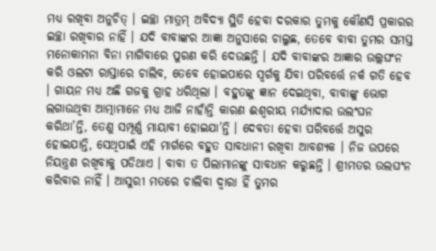ମଧ୍ୟ ରଖିବା ଅନୁଚିତ୍ । ଇଚ୍ଛା ମାତ୍ରମ୍ ଅବିଦ୍ୟା ସ୍ଥିତି ହେବା ଦରକାର ତୁମକୁ କୌଣସି ପ୍ରକାରର ଇଚ୍ଛା ରଖିବାର ନାହିଁ । ଯଦି ବାବାଙ୍କର ଆଜ୍ଞା ଅନୁସାରେ ଚାଲୁଛ, ତେବେ ବାବା ତୁମର ସମସ୍ତ ମନୋକାମନା ବିନା ମାଗିବାରେ ପୁରଣ କରି ଦେଉଛନ୍ତି । ଯଦି ବାବାଙ୍କର ଆଜ୍ଞାର ଉଲ୍ଲଘଂନ କରି ଓଲଟା ରାସ୍ତାରେ ଚାଲିବ, ତେବେ ହୋଇପାରେ ସ୍ୱର୍ଗକୁ ଯିବା ପରିବର୍ତ୍ତେ ନର୍କ ଗତି ହେବ । ଗାୟନ ମଧ୍ୟ ଅଛି ଗଜକୁ ଗ୍ରାହ ଧରିଥିଲା । ବହୁତଙ୍କୁ ଜ୍ଞାନ ଦେଇଥିବା, ବାବାଙ୍କୁ ଭୋଗ ଲଗାଉଥିବା ଆତ୍ମାମାନେ ମଧ୍ୟ ଆଜି ନାହାଁନ୍ତି କାରଣ ଈଶ୍ୱରୀୟ ମର୍ଯ୍ୟାଦାର ଉଲଂଘନ କରିଥା’ନ୍ତି, ତେଣୁ ସମ୍ପୂର୍ଣ୍ଣ ମାୟାବୀ ହୋଇଯା’ନ୍ତି । ଦେବତା ହେବା ପରିବର୍ତ୍ତେ ଅସୁର ହୋଇଯାନ୍ତି, ସେଥିପାଇଁ ଏହି ମାର୍ଗରେ ବହୁତ ସାବଧାନୀ ରଖିବା ଆବଶ୍ୟକ । ନିଜ ଉପରେ ନିୟନ୍ତ୍ରଣ ରଖିବାକୁ ପଡିଥାଏ । ବାବା ତ ପିଲାମାନଙ୍କୁ ସାବଧାନ କରୁଛନ୍ତି । ଶ୍ରୀମତର ଉଲଘଂନ କରିବାର ନାହିଁ । ଆସୁରୀ ମତରେ ଚାଲିବା ଦ୍ୱାରା ହିଁ ତୁମର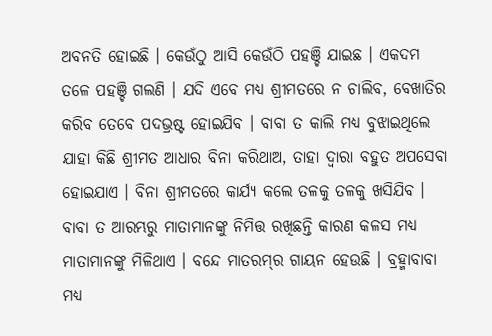ଅବନତି ହୋଇଛି । କେଉଁଠୁ ଆସି କେଉଁଠି ପହଞ୍ଚି ଯାଇଛ । ଏକଦମ ତଳେ ପହଞ୍ଚି ଗଲଣି । ଯଦି ଏବେ ମଧ୍ୟ ଶ୍ରୀମତରେ ନ ଚାଲିବ, ବେଖାତିର କରିବ ତେବେ ପଦଭ୍ରଷ୍ଟ ହୋଇଯିବ । ବାବା ତ କାଲି ମଧ୍ୟ ବୁଝାଇଥିଲେ ଯାହା କିଛି ଶ୍ରୀମତ ଆଧାର ବିନା କରିଥାଅ, ତାହା ଦ୍ୱାରା ବହୁତ ଅପସେବା ହୋଇଯାଏ । ବିନା ଶ୍ରୀମତରେ କାର୍ଯ୍ୟ କଲେ ତଳକୁ ତଳକୁ ଖସିଯିବ । ବାବା ତ ଆରମ୍ଭରୁ ମାତାମାନଙ୍କୁ ନିମିତ୍ତ ରଖିଛନ୍ତି କାରଣ କଳସ ମଧ୍ୟ ମାତାମାନଙ୍କୁ ମିଳିଥାଏ । ବନ୍ଦେ ମାତରମ୍‌ର ଗାୟନ ହେଉଛି । ବ୍ରହ୍ମାବାବା ମଧ୍ୟ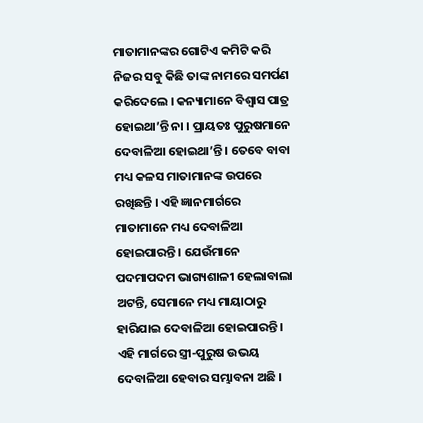ମାତାମାନଙ୍କର ଗୋଟିଏ କମିଟି କରି ନିଜର ସବୁ କିଛି ତାଙ୍କ ନାମରେ ସମର୍ପଣ କରିଦେଲେ । କନ୍ୟାମାନେ ବିଶ୍ୱାସ ପାତ୍ର ହୋଇଥା’ନ୍ତି ନା । ପ୍ରାୟତଃ ପୁରୁଷମାନେ ଦେବାଳିଆ ହୋଇଥା’ନ୍ତି । ତେବେ ବାବା ମଧ୍ୟ କଳସ ମାତାମାନଙ୍କ ଉପରେ ରଖିଛନ୍ତି । ଏହି ଜ୍ଞାନମାର୍ଗରେ ମାତାମାନେ ମଧ୍ୟ ଦେବାଳିଆ ହୋଇପାରନ୍ତି । ଯେଉଁମାନେ ପଦମାପଦମ ଭାଗ୍ୟଶାଳୀ ହେଲାବାଲା ଅଟନ୍ତି, ସେମାନେ ମଧ୍ୟ ମାୟାଠାରୁ ହାରିଯାଇ ଦେବାଳିଆ ହୋଇପାରନ୍ତି । ଏହି ମାର୍ଗରେ ସ୍ତ୍ରୀ-ପୁରୁଷ ଉଭୟ ଦେବାଳିଆ ହେବାର ସମ୍ଭାବନା ଅଛି ।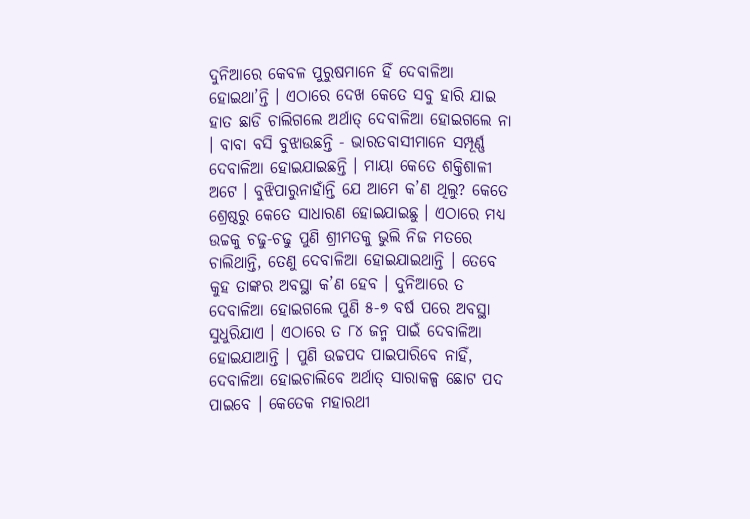ଦୁନିଆରେ କେବଳ ପୁରୁଷମାନେ ହିଁ ଦେବାଳିଆ ହୋଇଥା’ନ୍ତି । ଏଠାରେ ଦେଖ କେତେ ସବୁ ହାରି ଯାଇ ହାତ ଛାଡି ଚାଲିଗଲେ ଅର୍ଥାତ୍ ଦେବାଳିଆ ହୋଇଗଲେ ନା । ବାବା ବସି ବୁଝାଉଛନ୍ତି - ଭାରତବାସୀମାନେ ସମ୍ପୂର୍ଣ୍ଣ ଦେବାଳିଆ ହୋଇଯାଇଛନ୍ତି । ମାୟା କେତେ ଶକ୍ତିଶାଳୀ ଅଟେ । ବୁଝିପାରୁନାହାଁନ୍ତି ଯେ ଆମେ କ’ଣ ଥିଲୁ? କେତେ ଶ୍ରେଷ୍ଠରୁ କେତେ ସାଧାରଣ ହୋଇଯାଇଛୁ । ଏଠାରେ ମଧ୍ୟ ଉଚ୍ଚକୁ ଚଢୁ-ଚଢୁ ପୁଣି ଶ୍ରୀମତକୁ ଭୁଲି ନିଜ ମତରେ ଚାଲିଥାନ୍ତି, ତେଣୁ ଦେବାଳିଆ ହୋଇଯାଇଥାନ୍ତି । ତେବେ କୁହ ତାଙ୍କର ଅବସ୍ଥା କ’ଣ ହେବ । ଦୁନିଆରେ ତ ଦେବାଳିଆ ହୋଇଗଲେ ପୁଣି ୫-୭ ବର୍ଷ ପରେ ଅବସ୍ଥା ସୁଧୁରିଯାଏ । ଏଠାରେ ତ ୮୪ ଜନ୍ମ ପାଇଁ ଦେବାଳିଆ ହୋଇଯାଆନ୍ତି । ପୁଣି ଉଚ୍ଚପଦ ପାଇପାରିବେ ନାହିଁ, ଦେବାଳିଆ ହୋଇଚାଲିବେ ଅର୍ଥାତ୍ ସାରାକଳ୍ପ ଛୋଟ ପଦ ପାଇବେ । କେତେକ ମହାରଥୀ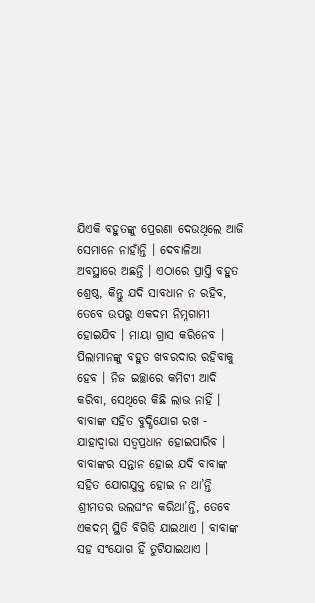ଯିଏକି ବହୁତଙ୍କୁ ପ୍ରେରଣା ଦେଉଥିଲେ ଆଜି ସେମାନେ ନାହାଁନ୍ତି । ଦେବାଳିଆ ଅବସ୍ଥାରେ ଅଛନ୍ତି । ଏଠାରେ ପ୍ରାପ୍ତି ବହୁତ ଶ୍ରେଷ୍ଠ, କିନ୍ତୁ ଯଦି ସାବଧାନ ନ ରହିବ, ତେବେ ଉପରୁ ଏକଦମ ନିମ୍ନଗାମୀ ହୋଇଯିବ । ମାୟା ଗ୍ରାସ କରିନେବ । ପିଲାମାନଙ୍କୁ ବହୁତ ଖବରଦାର ରହିବାକୁ ହେବ । ନିଜ ଇଚ୍ଛାରେ କମିଟୀ ଆଦି କରିବା, ସେଥିରେ କିଛି ଲାଭ ନାହିଁ । ବାବାଙ୍କ ସହିତ ବୁଦ୍ଧିଯୋଗ ରଖ - ଯାହାଦ୍ୱାରା ସତ୍ୱପ୍ରଧାନ ହୋଇପାରିବ । ବାବାଙ୍କର ସନ୍ତାନ ହୋଇ ଯଦି ବାବାଙ୍କ ସହିତ ଯୋଗଯୁକ୍ତ ହୋଇ ନ ଥା’ନ୍ତି ଶ୍ରୀମତର ଉଲଘଂନ କରିଥା’ନ୍ତି, ତେବେ ଏକଦମ୍ ସ୍ଥିତି ବିଗିଡି ଯାଇଥାଏ । ବାବାଙ୍କ ସହ ସଂଯୋଗ ହିଁ ତୁଟିଯାଇଥାଏ ।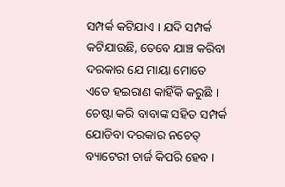ସମ୍ପର୍କ କଟିଯାଏ । ଯଦି ସମ୍ପର୍କ କଟିଯାଉଛି, ତେବେ ଯାଞ୍ଚ କରିବା ଦରକାର ଯେ ମାୟା ମୋତେ ଏତେ ହଇରାଣ କାହିଁକି କରୁଛି । ଚେଷ୍ଟା କରି ବାବାଙ୍କ ସହିତ ସମ୍ପର୍କ ଯୋଡିବା ଦରକାର ନଚେତ୍ ବ୍ୟାଟେରୀ ଚାର୍ଜ କିପରି ହେବ ।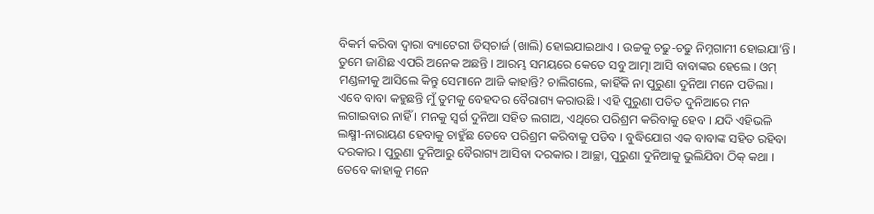ବିକର୍ମ କରିବା ଦ୍ୱାରା ବ୍ୟାଟେରୀ ଡିସ୍‌ଚାର୍ଜ (ଖାଲି) ହୋଇଯାଇଥାଏ । ଉଚ୍ଚକୁ ଚଢୁ-ଚଢୁ ନିମ୍ନଗାମୀ ହୋଇଯା’ନ୍ତି । ତୁମେ ଜାଣିଛ ଏପରି ଅନେକ ଅଛନ୍ତି । ଆରମ୍ଭ ସମୟରେ କେତେ ସବୁ ଆତ୍ମା ଆସି ବାବାଙ୍କର ହେଲେ । ଓମ୍ ମଣ୍ଡଳୀକୁ ଆସିଲେ କିନ୍ତୁ ସେମାନେ ଆଜି କାହାନ୍ତି? ଚାଲିଗଲେ, କାହିଁକି ନା ପୁରୁଣା ଦୁନିଆ ମନେ ପଡିଲା । ଏବେ ବାବା କହୁଛନ୍ତି ମୁଁ ତୁମକୁ ବେହଦର ବୈରାଗ୍ୟ କରାଉଛି । ଏହି ପୁରୁଣା ପତିତ ଦୁନିଆରେ ମନ ଲଗାଇବାର ନାହିଁ । ମନକୁ ସ୍ୱର୍ଗ ଦୁନିଆ ସହିତ ଲଗାଅ, ଏଥିରେ ପରିଶ୍ରମ କରିବାକୁ ହେବ । ଯଦି ଏହିଭଳି ଲକ୍ଷ୍ମୀ-ନାରାୟଣ ହେବାକୁ ଚାହୁଁଛ ତେବେ ପରିଶ୍ରମ କରିବାକୁ ପଡିବ । ବୁଦ୍ଧିଯୋଗ ଏକ ବାବାଙ୍କ ସହିତ ରହିବା ଦରକାର । ପୁରୁଣା ଦୁନିଆରୁ ବୈରାଗ୍ୟ ଆସିବା ଦରକାର । ଆଚ୍ଛା, ପୁରୁଣା ଦୁନିଆକୁ ଭୁଲିଯିବା ଠିକ୍ କଥା । ତେବେ କାହାକୁ ମନେ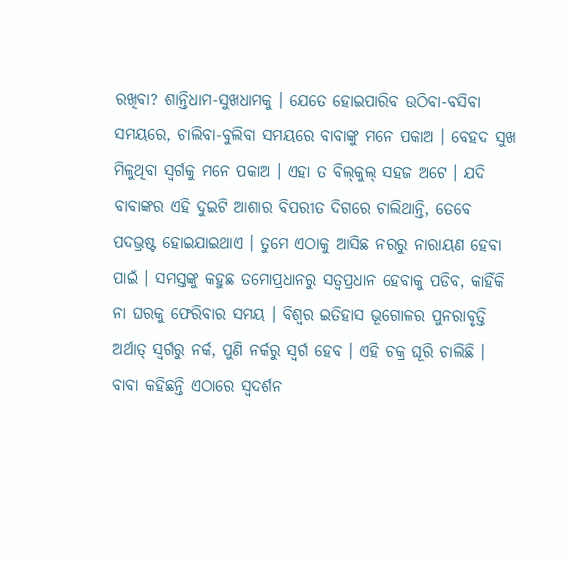ରଖିବା? ଶାନ୍ତିଧାମ-ସୁଖଧାମକୁ । ଯେତେ ହୋଇପାରିବ ଉଠିବା-ବସିବା ସମୟରେ, ଚାଲିବା-ବୁଲିବା ସମୟରେ ବାବାଙ୍କୁ ମନେ ପକାଅ । ବେହଦ ସୁଖ ମିଳୁଥିବା ସ୍ୱର୍ଗକୁ ମନେ ପକାଅ । ଏହା ତ ବିଲ୍‌କୁଲ୍ ସହଜ ଅଟେ । ଯଦି ବାବାଙ୍କର ଏହି ଦୁଇଟି ଆଶାର ବିପରୀତ ଦିଗରେ ଚାଲିଥାନ୍ତି, ତେବେ ପଦଭ୍ରଷ୍ଟ ହୋଇଯାଇଥାଏ । ତୁମେ ଏଠାକୁ ଆସିଛ ନରରୁ ନାରାୟଣ ହେବା ପାଇଁ । ସମସ୍ତଙ୍କୁ କହୁଛ ତମୋପ୍ରଧାନରୁ ସତ୍ୱପ୍ରଧାନ ହେବାକୁ ପଡିବ, କାହିଁକି ନା ଘରକୁ ଫେରିବାର ସମୟ । ବିଶ୍ୱର ଇତିହାସ ଭୂଗୋଳର ପୁନରାବୃତ୍ତି ଅର୍ଥାତ୍ ସ୍ୱର୍ଗରୁ ନର୍କ, ପୁଣି ନର୍କରୁ ସ୍ୱର୍ଗ ହେବ । ଏହି ଚକ୍ର ଘୂରି ଚାଲିଛି । ବାବା କହିଛନ୍ତି ଏଠାରେ ସ୍ୱଦର୍ଶନ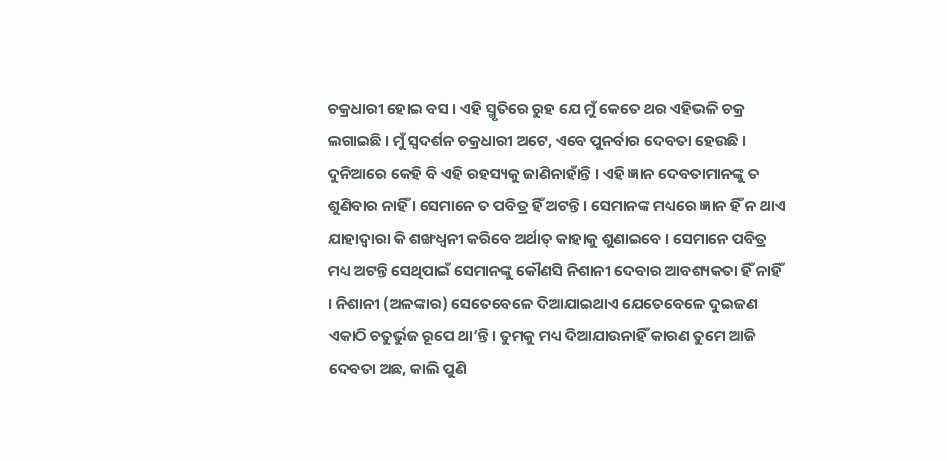ଚକ୍ରଧାରୀ ହୋଇ ବସ । ଏହି ସ୍ମୃତିରେ ରୁହ ଯେ ମୁଁ କେତେ ଥର ଏହିଭଳି ଚକ୍ର ଲଗାଇଛି । ମୁଁ ସ୍ୱଦର୍ଶନ ଚକ୍ରଧାରୀ ଅଟେ, ଏବେ ପୁନର୍ବାର ଦେବତା ହେଉଛି । ଦୁନିଆରେ କେହି ବି ଏହି ରହସ୍ୟକୁ ଜାଣିନାହାଁନ୍ତି । ଏହି ଜ୍ଞାନ ଦେବତାମାନଙ୍କୁ ତ ଶୁଣିବାର ନାହିଁ । ସେମାନେ ତ ପବିତ୍ର ହିଁ ଅଟନ୍ତି । ସେମାନଙ୍କ ମଧ୍ୟରେ ଜ୍ଞାନ ହିଁ ନ ଥାଏ ଯାହାଦ୍ୱାରା କି ଶଙ୍ଖଧ୍ୱନୀ କରିବେ ଅର୍ଥାତ୍ କାହାକୁ ଶୁଣାଇବେ । ସେମାନେ ପବିତ୍ର ମଧ୍ୟ ଅଟନ୍ତି ସେଥିପାଇଁ ସେମାନଙ୍କୁ କୌଣସି ନିଶାନୀ ଦେବାର ଆବଶ୍ୟକତା ହିଁ ନାହିଁ । ନିଶାନୀ (ଅଳଙ୍କାର) ସେତେବେଳେ ଦିଆଯାଇଥାଏ ଯେତେବେଳେ ଦୁଇଜଣ ଏକାଠି ଚତୁର୍ଭୁଜ ରୂପେ ଥା’ନ୍ତି । ତୁମକୁ ମଧ୍ୟ ଦିଆଯାଉନାହିଁ କାରଣ ତୁମେ ଆଜି ଦେବତା ଅଛ, କାଲି ପୁଣି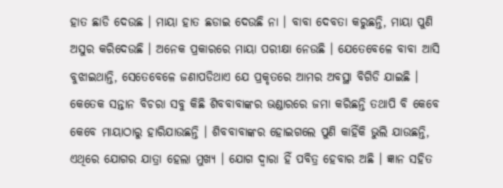ହାତ ଛାଡି ଦେଉଛ । ମାୟା ହାତ ଛଡାଇ ଦେଉଛି ନା । ବାବା ଦେବତା କରୁଛନ୍ତି, ମାୟା ପୁଣି ଅସୁର କରିଦେଉଛି । ଅନେକ ପ୍ରକାରରେ ମାୟା ପରୀକ୍ଷା ନେଉଛି । ଯେତେବେଳେ ବାବା ଆସି ବୁଝାଇଥାନ୍ତି, ସେତେବେଳେ ଜଣାପଡିଥାଏ ଯେ ପ୍ରକୃତରେ ଆମର ଅବସ୍ଥା ବିଗିଡି ଯାଇଛି । କେତେକ ସନ୍ତାନ ବିଚରା ସବୁ କିଛି ଶିବବାବାଙ୍କର ଭଣ୍ଡାରରେ ଜମା କରିଛନ୍ତି ତଥାପି ବି କେବେ କେବେ ମାୟାଠାରୁ ହାରିଯାଉଛନ୍ତି । ଶିବବାବାଙ୍କର ହୋଇଗଲେ ପୁଣି କାହିଁକି ଭୁଲି ଯାଉଛନ୍ତି, ଏଥିରେ ଯୋଗର ଯାତ୍ରା ହେଲା ମୁଖ୍ୟ । ଯୋଗ ଦ୍ୱାରା ହିଁ ପବିତ୍ର ହେବାର ଅଛି । ଜ୍ଞାନ ସହିତ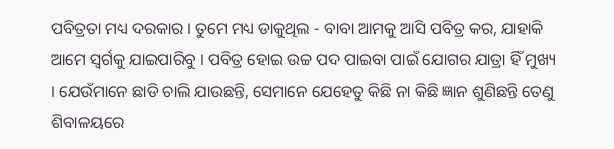ପବିତ୍ରତା ମଧ୍ୟ ଦରକାର । ତୁମେ ମଧ୍ୟ ଡାକୁଥିଲ - ବାବା ଆମକୁ ଆସି ପବିତ୍ର କର, ଯାହାକି ଆମେ ସ୍ୱର୍ଗକୁ ଯାଇପାରିବୁ । ପବିତ୍ର ହୋଇ ଉଚ୍ଚ ପଦ ପାଇବା ପାଇଁ ଯୋଗର ଯାତ୍ରା ହିଁ ମୁଖ୍ୟ । ଯେଉଁମାନେ ଛାଡି ଚାଲି ଯାଉଛନ୍ତି, ସେମାନେ ଯେହେତୁ କିଛି ନା କିଛି ଜ୍ଞାନ ଶୁଣିଛନ୍ତି ତେଣୁ ଶିବାଳୟରେ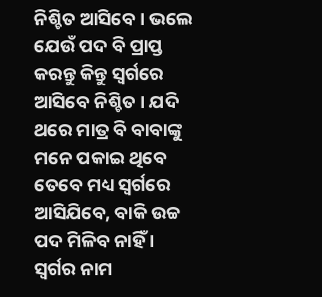ନିଶ୍ଚିତ ଆସିବେ । ଭଲେ ଯେଉଁ ପଦ ବି ପ୍ରାପ୍ତ କରନ୍ତୁ କିନ୍ତୁ ସ୍ୱର୍ଗରେ ଆସିବେ ନିଶ୍ଚିତ । ଯଦି ଥରେ ମାତ୍ର ବି ବାବାଙ୍କୁ ମନେ ପକାଇ ଥିବେ ତେବେ ମଧ୍ୟ ସ୍ୱର୍ଗରେ ଆସିଯିବେ, ବାକି ଉଚ୍ଚ ପଦ ମିଳିବ ନାହିଁ । ସ୍ୱର୍ଗର ନାମ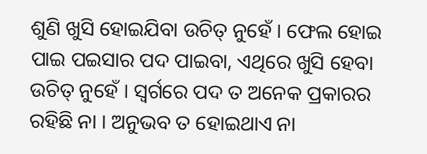ଶୁଣି ଖୁସି ହୋଇଯିବା ଉଚିତ୍ ନୁହେଁ । ଫେଲ ହୋଇ ପାଇ ପଇସାର ପଦ ପାଇବା, ଏଥିରେ ଖୁସି ହେବା ଉଚିତ୍ ନୁହେଁ । ସ୍ୱର୍ଗରେ ପଦ ତ ଅନେକ ପ୍ରକାରର ରହିଛି ନା । ଅନୁଭବ ତ ହୋଇଥାଏ ନା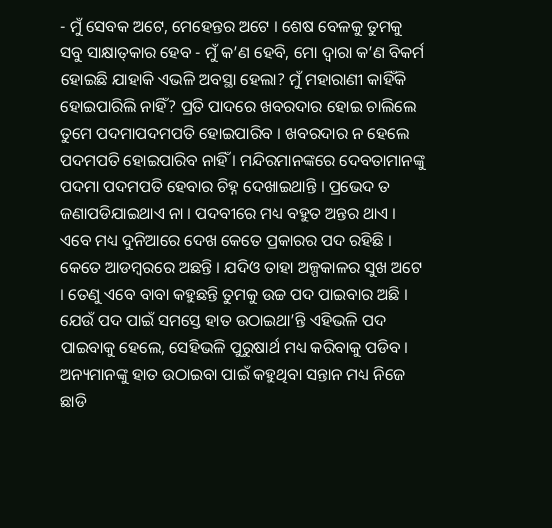- ମୁଁ ସେବକ ଅଟେ, ମେହେନ୍ତର ଅଟେ । ଶେଷ ବେଳକୁ ତୁମକୁ ସବୁ ସାକ୍ଷାତ୍‌କାର ହେବ - ମୁଁ କ’ଣ ହେବି, ମୋ ଦ୍ୱାରା କ’ଣ ବିକର୍ମ ହୋଇଛି ଯାହାକି ଏଭଳି ଅବସ୍ଥା ହେଲା? ମୁଁ ମହାରାଣୀ କାହିଁକି ହୋଇପାରିଲି ନାହିଁ? ପ୍ରତି ପାଦରେ ଖବରଦାର ହୋଇ ଚାଲିଲେ ତୁମେ ପଦମାପଦମପତି ହୋଇପାରିବ । ଖବରଦାର ନ ହେଲେ ପଦମପତି ହୋଇପାରିବ ନାହିଁ । ମନ୍ଦିରମାନଙ୍କରେ ଦେବତାମାନଙ୍କୁ ପଦମା ପଦମପତି ହେବାର ଚିହ୍ନ ଦେଖାଇଥାନ୍ତି । ପ୍ରଭେଦ ତ ଜଣାପଡିଯାଇଥାଏ ନା । ପଦବୀରେ ମଧ୍ୟ ବହୁତ ଅନ୍ତର ଥାଏ । ଏବେ ମଧ୍ୟ ଦୁନିଆରେ ଦେଖ କେତେ ପ୍ରକାରର ପଦ ରହିଛି । କେତେ ଆଡମ୍ବରରେ ଅଛନ୍ତି । ଯଦିଓ ତାହା ଅଳ୍ପକାଳର ସୁଖ ଅଟେ । ତେଣୁ ଏବେ ବାବା କହୁଛନ୍ତି ତୁମକୁ ଉଚ୍ଚ ପଦ ପାଇବାର ଅଛି । ଯେଉଁ ପଦ ପାଇଁ ସମସ୍ତେ ହାତ ଉଠାଇଥା’ନ୍ତି ଏହିଭଳି ପଦ ପାଇବାକୁ ହେଲେ, ସେହିଭଳି ପୁରୁଷାର୍ଥ ମଧ୍ୟ କରିବାକୁ ପଡିବ । ଅନ୍ୟମାନଙ୍କୁ ହାତ ଉଠାଇବା ପାଇଁ କହୁଥିବା ସନ୍ତାନ ମଧ୍ୟ ନିଜେ ଛାଡି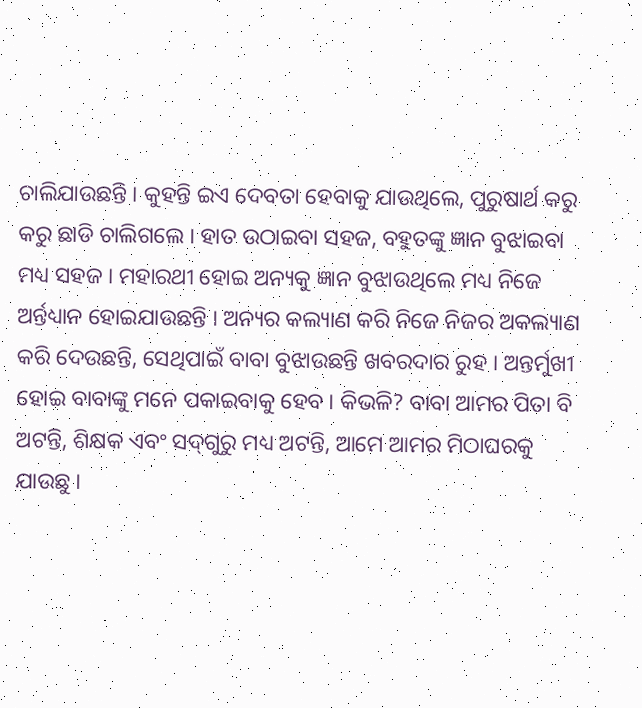ଚାଲିଯାଉଛନ୍ତି । କୁହନ୍ତି ଇଏ ଦେବତା ହେବାକୁ ଯାଉଥିଲେ, ପୁରୁଷାର୍ଥ କରୁ କରୁ ଛାଡି ଚାଲିଗଲେ । ହାତ ଉଠାଇବା ସହଜ, ବହୁତଙ୍କୁ ଜ୍ଞାନ ବୁଝାଇବା ମଧ୍ୟ ସହଜ । ମହାରଥୀ ହୋଇ ଅନ୍ୟକୁ ଜ୍ଞାନ ବୁଝାଉଥିଲେ ମଧ୍ୟ ନିଜେ ଅର୍ନ୍ତଧ୍ୟାନ ହୋଇଯାଉଛନ୍ତି । ଅନ୍ୟର କଲ୍ୟାଣ କରି ନିଜେ ନିଜର ଅକଲ୍ୟାଣ କରି ଦେଉଛନ୍ତି, ସେଥିପାଇଁ ବାବା ବୁଝାଉଛନ୍ତି ଖବରଦାର ରୁହ । ଅନ୍ତର୍ମୁଖୀ ହୋଇ ବାବାଙ୍କୁ ମନେ ପକାଇବାକୁ ହେବ । କିଭଳି? ବାବା ଆମର ପିତା ବି ଅଟନ୍ତି, ଶିକ୍ଷକ ଏବଂ ସଦ୍‌ଗୁରୁ ମଧ୍ୟ ଅଟନ୍ତି, ଆମେ ଆମର ମିଠାଘରକୁ ଯାଉଛୁ ।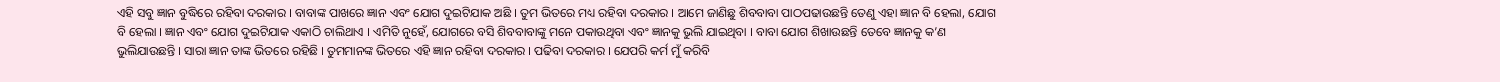ଏହି ସବୁ ଜ୍ଞାନ ବୁଦ୍ଧିରେ ରହିବା ଦରକାର । ବାବାଙ୍କ ପାଖରେ ଜ୍ଞାନ ଏବଂ ଯୋଗ ଦୁଇଟିଯାକ ଅଛି । ତୁମ ଭିତରେ ମଧ୍ୟ ରହିବା ଦରକାର । ଆମେ ଜାଣିଛୁ ଶିବବାବା ପାଠପଢାଉଛନ୍ତି ତେଣୁ ଏହା ଜ୍ଞାନ ବି ହେଲା, ଯୋଗ ବି ହେଲା । ଜ୍ଞାନ ଏବଂ ଯୋଗ ଦୁଇଟିଯାକ ଏକାଠି ଚାଲିଥାଏ । ଏମିତି ନୁହେଁ, ଯୋଗରେ ବସି ଶିବବାବାଙ୍କୁ ମନେ ପକାଉଥିବା ଏବଂ ଜ୍ଞାନକୁ ଭୁଲି ଯାଇଥିବା । ବାବା ଯୋଗ ଶିଖାଉଛନ୍ତି ତେବେ ଜ୍ଞାନକୁ କ’ଣ ଭୁଲିଯାଉଛନ୍ତି । ସାରା ଜ୍ଞାନ ତାଙ୍କ ଭିତରେ ରହିଛି । ତୁମମାନଙ୍କ ଭିତରେ ଏହି ଜ୍ଞାନ ରହିବା ଦରକାର । ପଢିବା ଦରକାର । ଯେପରି କର୍ମ ମୁଁ କରିବି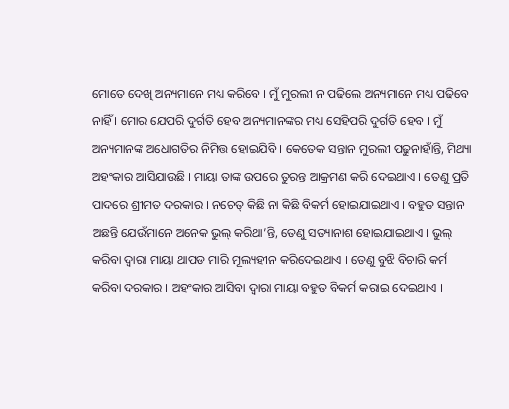ମୋତେ ଦେଖି ଅନ୍ୟମାନେ ମଧ୍ୟ କରିବେ । ମୁଁ ମୁରଲୀ ନ ପଢିଲେ ଅନ୍ୟମାନେ ମଧ୍ୟ ପଢିବେ ନାହିଁ । ମୋର ଯେପରି ଦୁର୍ଗତି ହେବ ଅନ୍ୟମାନଙ୍କର ମଧ୍ୟ ସେହିପରି ଦୁର୍ଗତି ହେବ । ମୁଁ ଅନ୍ୟମାନଙ୍କ ଅଧୋଗତିର ନିମିତ୍ତ ହୋଇଯିବି । କେତେକ ସନ୍ତାନ ମୁରଲୀ ପଢୁନାହାଁନ୍ତି, ମିଥ୍ୟା ଅହଂକାର ଆସିଯାଉଛି । ମାୟା ତାଙ୍କ ଉପରେ ତୁରନ୍ତ ଆକ୍ରମଣ କରି ଦେଇଥାଏ । ତେଣୁ ପ୍ରତି ପାଦରେ ଶ୍ରୀମତ ଦରକାର । ନଚେତ୍ କିଛି ନା କିଛି ବିକର୍ମ ହୋଇଯାଇଥାଏ । ବହୁତ ସନ୍ତାନ ଅଛନ୍ତି ଯେଉଁମାନେ ଅନେକ ଭୁଲ୍ କରିଥା’ନ୍ତି, ତେଣୁ ସତ୍ୟାନାଶ ହୋଇଯାଇଥାଏ । ଭୁଲ୍ କରିବା ଦ୍ୱାରା ମାୟା ଥାପଡ ମାରି ମୂଲ୍ୟହୀନ କରିଦେଇଥାଏ । ତେଣୁ ବୁଝି ବିଚାରି କର୍ମ କରିବା ଦରକାର । ଅହଂକାର ଆସିବା ଦ୍ୱାରା ମାୟା ବହୁତ ବିକର୍ମ କରାଇ ଦେଇଥାଏ ।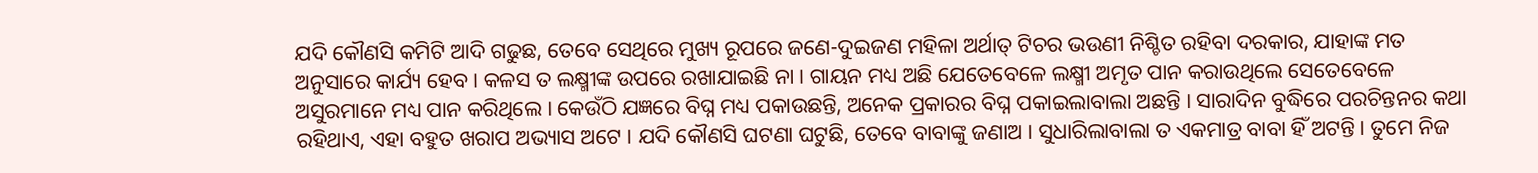ଯଦି କୌଣସି କମିଟି ଆଦି ଗଢୁଛ, ତେବେ ସେଥିରେ ମୁଖ୍ୟ ରୂପରେ ଜଣେ-ଦୁଇଜଣ ମହିଳା ଅର୍ଥାତ୍ ଟିଚର ଭଉଣୀ ନିଶ୍ଚିତ ରହିବା ଦରକାର, ଯାହାଙ୍କ ମତ ଅନୁସାରେ କାର୍ଯ୍ୟ ହେବ । କଳସ ତ ଲକ୍ଷ୍ମୀଙ୍କ ଉପରେ ରଖାଯାଇଛି ନା । ଗାୟନ ମଧ୍ୟ ଅଛି ଯେତେବେଳେ ଲକ୍ଷ୍ମୀ ଅମୃତ ପାନ କରାଉଥିଲେ ସେତେବେଳେ ଅସୁରମାନେ ମଧ୍ୟ ପାନ କରିଥିଲେ । କେଉଁଠି ଯଜ୍ଞରେ ବିଘ୍ନ ମଧ୍ୟ ପକାଉଛନ୍ତି, ଅନେକ ପ୍ରକାରର ବିଘ୍ନ ପକାଇଲାବାଲା ଅଛନ୍ତି । ସାରାଦିନ ବୁଦ୍ଧିରେ ପରଚିନ୍ତନର କଥା ରହିଥାଏ, ଏହା ବହୁତ ଖରାପ ଅଭ୍ୟାସ ଅଟେ । ଯଦି କୌଣସି ଘଟଣା ଘଟୁଛି, ତେବେ ବାବାଙ୍କୁ ଜଣାଅ । ସୁଧାରିଲାବାଲା ତ ଏକମାତ୍ର ବାବା ହିଁ ଅଟନ୍ତି । ତୁମେ ନିଜ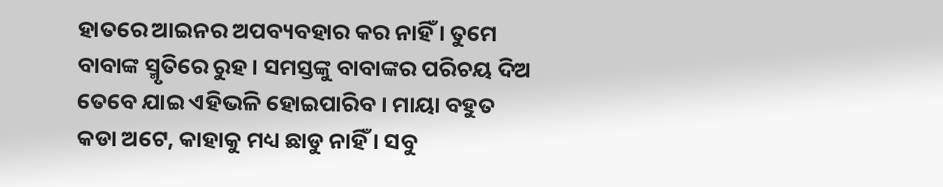ହାତରେ ଆଇନର ଅପବ୍ୟବହାର କର ନାହିଁ । ତୁମେ ବାବାଙ୍କ ସ୍ମୃତିରେ ରୁହ । ସମସ୍ତଙ୍କୁ ବାବାଙ୍କର ପରିଚୟ ଦିଅ ତେବେ ଯାଇ ଏହିଭଳି ହୋଇପାରିବ । ମାୟା ବହୁତ କଡା ଅଟେ, କାହାକୁ ମଧ୍ୟ ଛାଡୁ ନାହିଁ । ସବୁ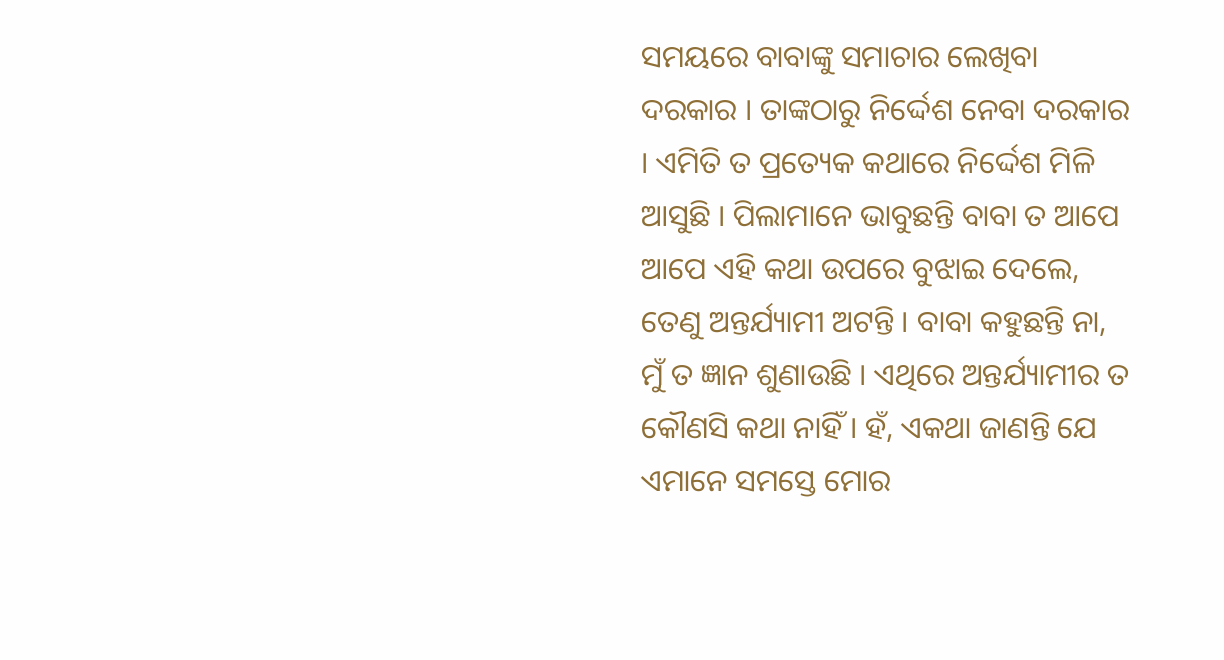ସମୟରେ ବାବାଙ୍କୁ ସମାଚାର ଲେଖିବା ଦରକାର । ତାଙ୍କଠାରୁ ନିର୍ଦ୍ଦେଶ ନେବା ଦରକାର । ଏମିତି ତ ପ୍ରତ୍ୟେକ କଥାରେ ନିର୍ଦ୍ଦେଶ ମିଳି ଆସୁଛି । ପିଲାମାନେ ଭାବୁଛନ୍ତି ବାବା ତ ଆପେ ଆପେ ଏହି କଥା ଉପରେ ବୁଝାଇ ଦେଲେ, ତେଣୁ ଅନ୍ତର୍ଯ୍ୟାମୀ ଅଟନ୍ତି । ବାବା କହୁଛନ୍ତି ନା, ମୁଁ ତ ଜ୍ଞାନ ଶୁଣାଉଛି । ଏଥିରେ ଅନ୍ତର୍ଯ୍ୟାମୀର ତ କୌଣସି କଥା ନାହିଁ । ହଁ, ଏକଥା ଜାଣନ୍ତି ଯେ ଏମାନେ ସମସ୍ତେ ମୋର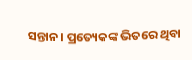ସନ୍ତାନ । ପ୍ରତ୍ୟେକଙ୍କ ଭିତରେ ଥିବା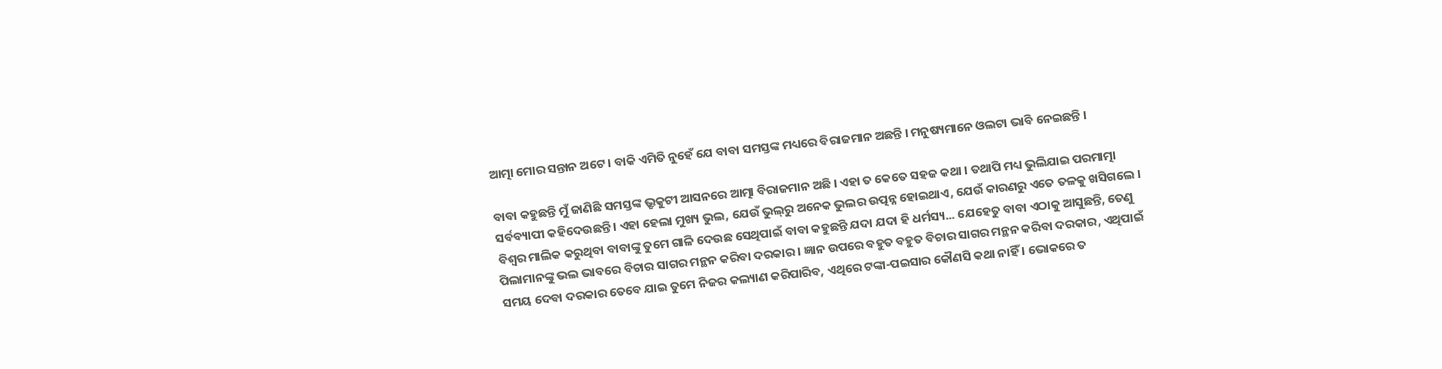ଆତ୍ମା ମୋର ସନ୍ତାନ ଅଟେ । ବାକି ଏମିତି ନୁହେଁ ଯେ ବାବା ସମସ୍ତଙ୍କ ମଧ୍ୟରେ ବିରାଜମାନ ଅଛନ୍ତି । ମନୁଷ୍ୟମାନେ ଓଲଟା ଭାବି ନେଇଛନ୍ତି ।

ବାବା କହୁଛନ୍ତି ମୁଁ ଜାଣିଛି ସମସ୍ତଙ୍କ ଭ୍ରୃକୁଟୀ ଆସନରେ ଆତ୍ମା ବିରାଜମାନ ଅଛି । ଏହା ତ କେତେ ସହଜ କଥା । ତଥାପି ମଧ୍ୟ ଭୁଲିଯାଇ ପରମାତ୍ମା ସର୍ବବ୍ୟାପୀ କହିଦେଉଛନ୍ତି । ଏହା ହେଲା ମୁଖ୍ୟ ଭୁଲ, ଯେଉଁ ଭୁଲ୍‌ରୁ ଅନେକ ଭୁଲର ଉତ୍ପନ୍ନ ହୋଇଥାଏ, ଯେଉଁ କାରଣରୁ ଏତେ ତଳକୁ ଖସିଗଲେ । ବିଶ୍ୱର ମାଲିକ କରୁଥିବା ବାବାଙ୍କୁ ତୁମେ ଗାଳି ଦେଉଛ ସେଥିପାଇଁ ବାବା କହୁଛନ୍ତି ଯଦା ଯଦା ହି ଧର୍ମସ୍ୟ... ଯେହେତୁ ବାବା ଏଠାକୁ ଆସୁଛନ୍ତି, ତେଣୁ ପିଲାମାନଙ୍କୁ ଭଲ ଭାବରେ ବିଚାର ସାଗର ମନ୍ଥନ କରିବା ଦରକାର । ଜ୍ଞାନ ଉପରେ ବହୁତ ବହୁତ ବିଚାର ସାଗର ମନ୍ଥନ କରିବା ଦରକାର, ଏଥିପାଇଁ ସମୟ ଦେବା ଦରକାର ତେବେ ଯାଇ ତୁମେ ନିଜର କଲ୍ୟାଣ କରିପାରିବ, ଏଥିରେ ଟଙ୍କା-ପଇସାର କୌଣସି କଥା ନାହିଁ । ଭୋକରେ ତ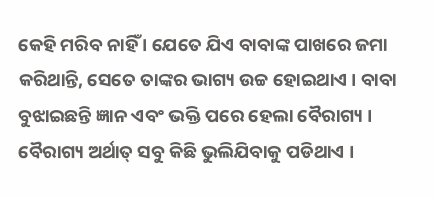କେହି ମରିବ ନାହିଁ । ଯେତେ ଯିଏ ବାବାଙ୍କ ପାଖରେ ଜମା କରିଥାନ୍ତି, ସେତେ ତାଙ୍କର ଭାଗ୍ୟ ଉଚ୍ଚ ହୋଇଥାଏ । ବାବା ବୁଝାଇଛନ୍ତି ଜ୍ଞାନ ଏବଂ ଭକ୍ତି ପରେ ହେଲା ବୈରାଗ୍ୟ । ବୈରାଗ୍ୟ ଅର୍ଥାତ୍ ସବୁ କିଛି ଭୁଲିଯିବାକୁ ପଡିଥାଏ ।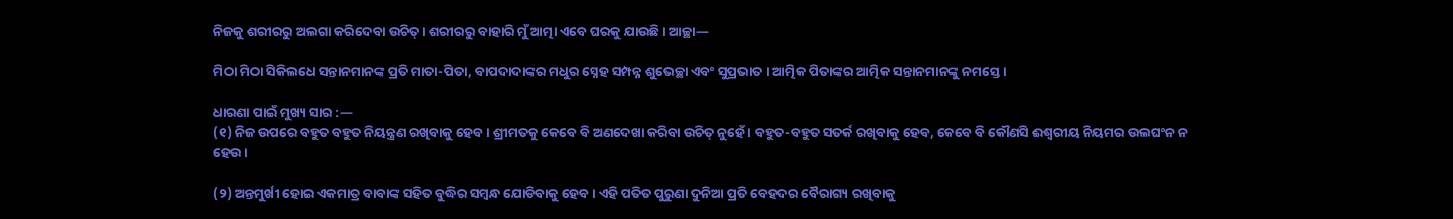ନିଜକୁ ଶରୀରରୁ ଅଲଗା କରିଦେବା ଉଚିତ୍ । ଶରୀରରୁ ବାହାରି ମୁଁ ଆତ୍ମା ଏବେ ଘରକୁ ଯାଉଛି । ଆଚ୍ଛା—

ମିଠା ମିଠା ସିକିଲଧେ ସନ୍ତାନମାନଙ୍କ ପ୍ରତି ମାତା-ପିତା, ବାପଦାଦାଙ୍କର ମଧୁର ସ୍ନେହ ସମ୍ପନ୍ନ ଶୁଭେଚ୍ଛା ଏବଂ ସୁପ୍ରଭାତ । ଆତ୍ମିକ ପିତାଙ୍କର ଆତ୍ମିକ ସନ୍ତାନମାନଙ୍କୁ ନମସ୍ତେ ।

ଧାରଣା ପାଇଁ ମୁଖ୍ୟ ସାର :—
(୧) ନିଜ ଉପରେ ବହୁତ ବହୁତ ନିୟନ୍ତ୍ରଣ ରଖିବାକୁ ହେବ । ଶ୍ରୀମତକୁ କେବେ ବି ଅଣଦେଖା କରିବା ଉଚିତ୍ ନୁହେଁ । ବହୁତ-ବହୁତ ସତର୍କ ରଖିବାକୁ ହେବ, କେବେ ବି କୌଣସି ଈଶ୍ୱରୀୟ ନିୟମର ଉଲଘଂନ ନ ହେଉ ।

(୨) ଅନ୍ତମୁର୍ଖୀ ହୋଇ ଏକମାତ୍ର ବାବାଙ୍କ ସହିତ ବୁଦ୍ଧିର ସମ୍ବନ୍ଧ ଯୋଡିବାକୁ ହେବ । ଏହି ପତିତ ପୁରୁଣା ଦୁନିଆ ପ୍ରତି ବେହଦର ବୈରାଗ୍ୟ ରଖିବାକୁ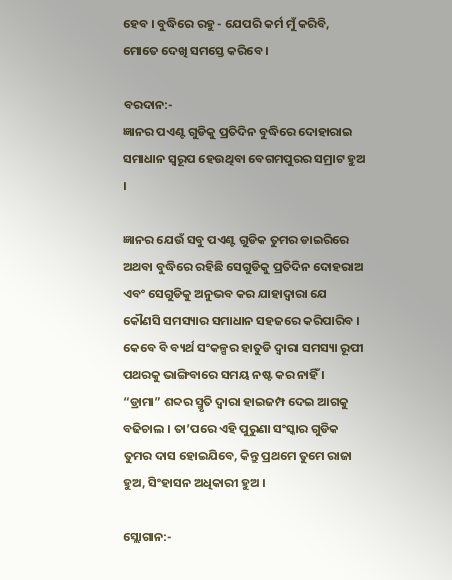ହେବ । ବୁଦ୍ଧିରେ ରହୁ - ଯେପରି କର୍ମ ମୁଁ କରିବି, ମୋତେ ଦେଖି ସମସ୍ତେ କରିବେ ।

ବରଦାନ:-
ଜ୍ଞାନର ପଏଣ୍ଟ ଗୁଡିକୁ ପ୍ରତିଦିନ ବୁଦ୍ଧିରେ ଦୋହାରାଇ ସମାଧାନ ସ୍ୱରୂପ ହେଉଥିବା ବେଗମପୁରର ସମ୍ରାଟ ହୁଅ ।

ଜ୍ଞାନର ଯେଉଁ ସବୁ ପଏଣ୍ଟ ଗୁଡିକ ତୁମର ଡାଇରିରେ ଅଥବା ବୁଦ୍ଧିରେ ରହିଛି ସେଗୁଡିକୁ ପ୍ରତିଦିନ ଦୋହରାଅ ଏବଂ ସେଗୁଡିକୁ ଅନୁଭବ କର ଯାହାଦ୍ୱାରା ଯେ କୌଣସି ସମସ୍ୟାର ସମାଧାନ ସହଜରେ କରିପାରିବ । କେବେ ବି ବ୍ୟର୍ଥ ସଂକଳ୍ପର ହାତୁଡି ଦ୍ୱାରା ସମସ୍ୟା ରୂପୀ ପଥରକୁ ଭାଙ୍ଗିବାରେ ସମୟ ନଷ୍ଟ କର ନାହିଁ । “ଡ୍ରାମା” ଶବ୍ଦର ସ୍ମୃତି ଦ୍ୱାରା ହାଇଜମ୍ପ ଦେଇ ଆଗକୁ ବଢିଚାଲ । ତା’ପରେ ଏହି ପୁରୁଣା ସଂସ୍କାର ଗୁଡିକ ତୁମର ଦାସ ହୋଇଯିବେ, କିନ୍ତୁ ପ୍ରଥମେ ତୁମେ ରାଜା ହୁଅ, ସିଂହାସନ ଅଧିକାରୀ ହୁଅ ।

ସ୍ଲୋଗାନ:-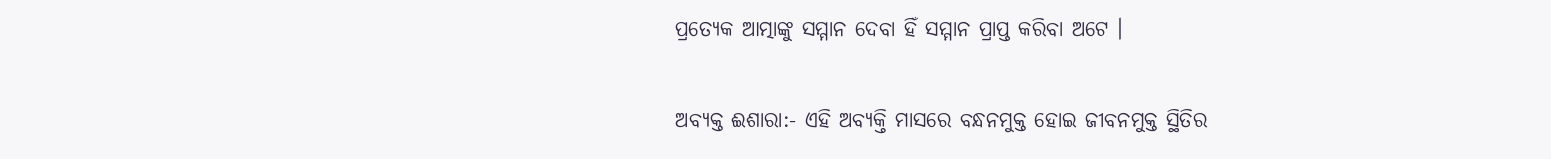ପ୍ରତ୍ୟେକ ଆତ୍ମାଙ୍କୁ ସମ୍ମାନ ଦେବା ହିଁ ସମ୍ମାନ ପ୍ରାପ୍ତ କରିବା ଅଟେ ।

ଅବ୍ୟକ୍ତ ଈଶାରା:- ଏହି ଅବ୍ୟକ୍ତି ମାସରେ ବନ୍ଧନମୁକ୍ତ ହୋଇ ଜୀବନମୁକ୍ତ ସ୍ଥିତିର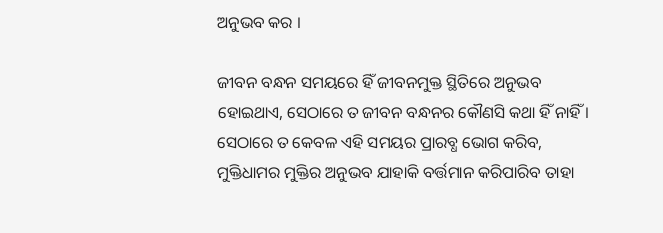ଅନୁଭବ କର ।

ଜୀବନ ବନ୍ଧନ ସମୟରେ ହିଁ ଜୀବନମୁକ୍ତ ସ୍ଥିତିରେ ଅନୁଭବ ହୋଇଥାଏ, ସେଠାରେ ତ ଜୀବନ ବନ୍ଧନର କୌଣସି କଥା ହିଁ ନାହିଁ । ସେଠାରେ ତ କେବଳ ଏହି ସମୟର ପ୍ରାରବ୍ଧ ଭୋଗ କରିବ, ମୁକ୍ତିଧାମର ମୁକ୍ତିର ଅନୁଭବ ଯାହାକି ବର୍ତ୍ତମାନ କରିପାରିବ ତାହା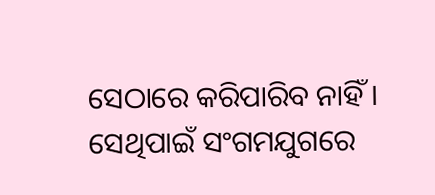ସେଠାରେ କରିପାରିବ ନାହିଁ । ସେଥିପାଇଁ ସଂଗମଯୁଗରେ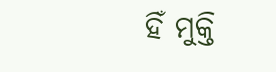ହିଁ ମୁକ୍ତି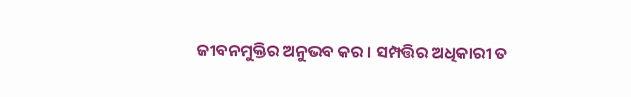ଜୀବନମୁକ୍ତିର ଅନୁଭବ କର । ସମ୍ପତ୍ତିର ଅଧିକାରୀ ତ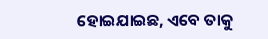ହୋଇଯାଇଛ, ଏବେ ତାକୁ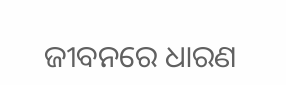ଜୀବନରେ ଧାରଣ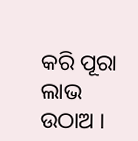କରି ପୂରା ଲାଭ ଉଠାଅ ।